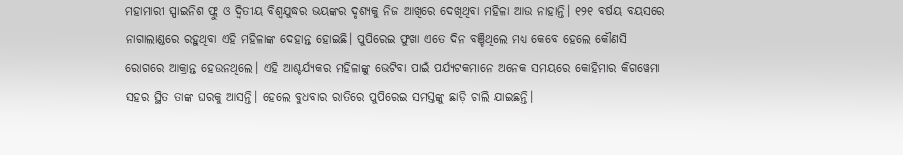ମହାମାରୀ ସ୍ପାଇନିଶ ଫ୍ଲୁ ଓ ଦ୍ୱିତୀୟ ବିଶ୍ୱଯୁଦ୍ଧର ଭୟଙ୍କର ଦୃଶ୍ୟକୁ ନିଜ ଆଖିରେ ଦେଖିଥିବା ମହିଳା ଆଉ ନାହାନ୍ତି। ୧୨୧ ବର୍ଷୟ ବୟସରେ ନାଗାଲାଣ୍ଡରେ ରହୁଥିବା ଏହି ମହିଳାଙ୍କ ଦେହାନ୍ତ ହୋଇଛି। ପୁପିରେଇ ଫୁଖା ଏତେ ଦିନ ବଞ୍ଚିଥିଲେ ମଧ୍ୟ କେବେ ହେଲେ କୌଣସି ରୋଗରେ ଆକ୍ରାନ୍ତ ହେଉନଥିଲେ। ଏହି ଆଶ୍ଚର୍ଯ୍ୟକର ମହିଳାଙ୍କୁ ଭେଟିବା ପାଇଁ ପର୍ଯ୍ୟଟକମାନେ ଅନେକ ସମୟରେ କୋହିମାର କିଗୱେମା ସହର ସ୍ଥିତ ତାଙ୍କ ଘରକୁ ଆସନ୍ତି। ହେଲେ ବୁଧବାର ରାତିରେ ପୁପିରେଇ ସମସ୍ତଙ୍କୁ ଛାଡ଼ି ଚାଲି ଯାଇଛନ୍ତି।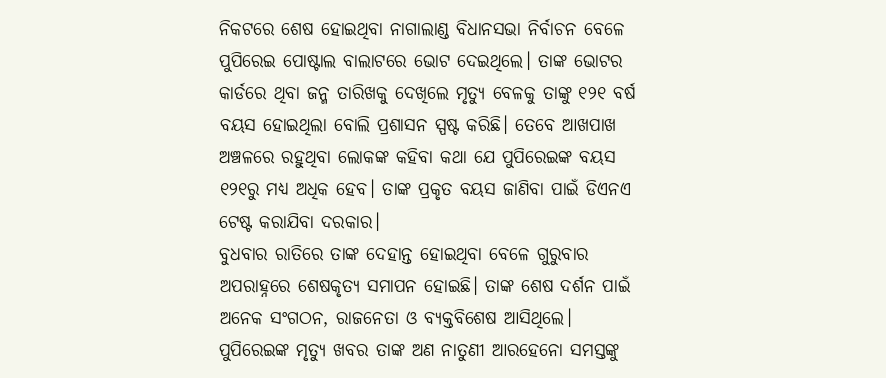ନିକଟରେ ଶେଷ ହୋଇଥିବା ନାଗାଲାଣ୍ଡ ବିଧାନସଭା ନିର୍ବାଚନ ବେଳେ ପୁପିରେଇ ପୋଷ୍ଟାଲ ବାଲାଟରେ ଭୋଟ ଦେଇଥିଲେ। ତାଙ୍କ ଭୋଟର କାର୍ଡରେ ଥିବା ଜନ୍ମ ତାରିଖକୁ ଦେଖିଲେ ମୃତ୍ୟୁ ବେଳକୁ ତାଙ୍କୁ ୧୨୧ ବର୍ଷ ବୟସ ହୋଇଥିଲା ବୋଲି ପ୍ରଶାସନ ସ୍ପଷ୍ଟ କରିଛି। ତେବେ ଆଖପାଖ ଅଞ୍ଚଳରେ ରହୁଥିବା ଲୋକଙ୍କ କହିବା କଥା ଯେ ପୁପିରେଇଙ୍କ ବୟସ ୧୨୧ରୁ ମଧ୍ୟ ଅଧିକ ହେବ। ତାଙ୍କ ପ୍ରକୃତ ବୟସ ଜାଣିବା ପାଇଁ ଡିଏନଏ ଟେଷ୍ଟ କରାଯିବା ଦରକାର।
ବୁଧବାର ରାତିରେ ତାଙ୍କ ଦେହାନ୍ତ ହୋଇଥିବା ବେଳେ ଗୁରୁବାର ଅପରାହ୍ନରେ ଶେଷକୃତ୍ୟ ସମାପନ ହୋଇଛି। ତାଙ୍କ ଶେଷ ଦର୍ଶନ ପାଇଁ ଅନେକ ସଂଗଠନ, ରାଜନେତା ଓ ବ୍ୟକ୍ତବିଶେଷ ଆସିଥିଲେ। ପୁପିରେଇଙ୍କ ମୃତ୍ୟୁ ଖବର ତାଙ୍କ ଅଣ ନାତୁଣୀ ଆରହେନୋ ସମସ୍ତଙ୍କୁ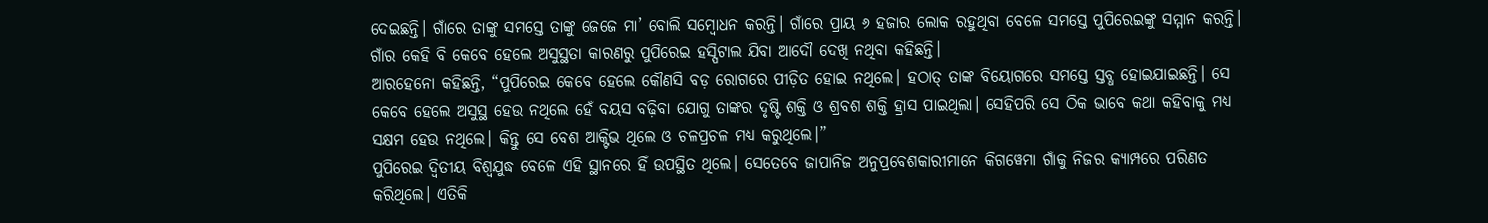ଦେଇଛନ୍ତି। ଗାଁରେ ତାଙ୍କୁ ସମସ୍ତେ ତାଙ୍କୁ ଜେଜେ ମା’ ବୋଲି ସମ୍ବୋଧନ କରନ୍ତି। ଗାଁରେ ପ୍ରାୟ ୬ ହଜାର ଲୋକ ରହୁଥିବା ବେଳେ ସମସ୍ତେ ପୁପିରେଇଙ୍କୁ ସମ୍ମାନ କରନ୍ତି। ଗାଁର କେହି ବି କେବେ ହେଲେ ଅସୁସ୍ଥତା କାରଣରୁ ପୁପିରେଇ ହସ୍ପିଟାଲ ଯିବା ଆଦୌ ଦେଖି ନଥିବା କହିଛନ୍ତି।
ଆରହେନୋ କହିଛନ୍ତି, “ପୁପିରେଇ କେବେ ହେଲେ କୌଣସି ବଡ଼ ରୋଗରେ ପୀଡ଼ିତ ହୋଇ ନଥିଲେ। ହଠାତ୍ ତାଙ୍କ ବିୟୋଗରେ ସମସ୍ତେ ସ୍ତବ୍ଧ ହୋଇଯାଇଛନ୍ତି। ସେ କେବେ ହେଲେ ଅସୁସ୍ଥ ହେଉ ନଥିଲେ ହେଁ ବୟସ ବଢ଼ିବା ଯୋଗୁ ତାଙ୍କର ଦୃଷ୍ଟି ଶକ୍ତି ଓ ଶ୍ରବଶ ଶକ୍ତି ହ୍ରାସ ପାଇଥିଲା। ସେହିପରି ସେ ଠିକ ଭାବେ କଥା କହିବାକୁ ମଧ୍ୟ ସକ୍ଷମ ହେଉ ନଥିଲେ। କିନ୍ତୁ ସେ ବେଶ ଆକ୍ଟିଭ ଥିଲେ ଓ ଚଳପ୍ରଚଳ ମଧ୍ୟ କରୁଥିଲେ।”
ପୁପିରେଇ ଦ୍ୱିତୀୟ ବିଶ୍ୱଯୁଦ୍ଧ ବେଳେ ଏହି ସ୍ଥାନରେ ହିଁ ଉପସ୍ଥିତ ଥିଲେ। ସେତେବେ ଜାପାନିଜ ଅନୁପ୍ରବେଶକାରୀମାନେ କିଗୱେମା ଗାଁକୁ ନିଜର କ୍ୟାମ୍ପରେ ପରିଣତ କରିଥିଲେ। ଏତିକି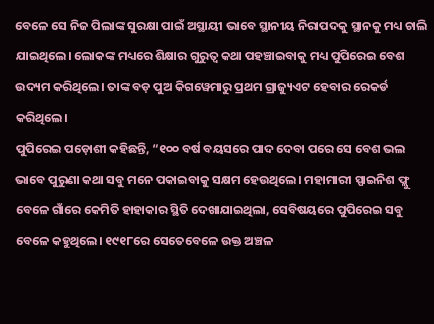ବେଳେ ସେ ନିଜ ପିଲାଙ୍କ ସୁରକ୍ଷା ପାଇଁ ଅସ୍ଥାୟୀ ଭାବେ ସ୍ଥାନୀୟ ନିରାପଦକୁ ସ୍ଥାନକୁ ମଧ୍ୟ ଚାଲି ଯାଇଥିଲେ। ଲୋକଙ୍କ ମଧ୍ୟରେ ଶିକ୍ଷାର ଗୁରୁତ୍ୱ କଥା ପହଞ୍ଚାଇବାକୁ ମଧ୍ୟ ପୁପିରେଇ ବେଶ ଉଦ୍ୟମ କରିଥିଲେ। ତାଙ୍କ ବଡ଼ ପୁଅ କିଗୱେମାରୁ ପ୍ରଥମ ଗ୍ରାଜ୍ୟୁଏଟ ହେବାର ରେକର୍ଡ କରିଥିଲେ।
ପୁପିରେଇ ପଡ଼ୋଶୀ କହିଛନ୍ତି, “୧୦୦ ବର୍ଷ ବୟସରେ ପାଦ ଦେବା ପରେ ସେ ବେଶ ଭଲ ଭାବେ ପୁରୁଣା କଥା ସବୁ ମନେ ପକାଇବାକୁ ସକ୍ଷମ ହେଉଥିଲେ। ମହାମାରୀ ସ୍ପାଇନିଶ ଫ୍ଲୁ ବେଳେ ଗାଁରେ କେମିତି ହାହାକାର ସ୍ଥିତି ଦେଖାଯାଇଥିଲା, ସେବିଷୟରେ ପୁପିରେଇ ସବୁ ବେଳେ କହୁଥିଲେ। ୧୯୧୮ରେ ସେତେବେଳେ ଉକ୍ତ ଅଞ୍ଚଳ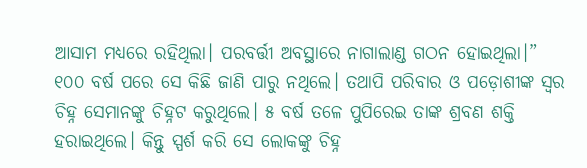ଆସାମ ମଧ୍ୟରେ ରହିଥିଲା। ପରବର୍ତ୍ତୀ ଅବସ୍ଥାରେ ନାଗାଲାଣ୍ଡ ଗଠନ ହୋଇଥିଲା।”
୧୦୦ ବର୍ଷ ପରେ ସେ କିଛି ଜାଣି ପାରୁ ନଥିଲେ। ତଥାପି ପରିବାର ଓ ପଡ଼ୋଶୀଙ୍କ ସ୍ୱର ଚିହ୍ନ ସେମାନଙ୍କୁ ଚିହ୍ନଟ କରୁଥିଲେ। ୫ ବର୍ଷ ତଳେ ପୁପିରେଇ ତାଙ୍କ ଶ୍ରବଣ ଶକ୍ତି ହରାଇଥିଲେ। କିନ୍ତୁ ସ୍ପର୍ଶ କରି ସେ ଲୋକଙ୍କୁ ଚିହ୍ନ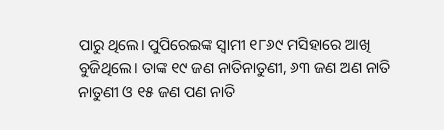ପାରୁ ଥିଲେ। ପୁପିରେଇଙ୍କ ସ୍ୱାମୀ ୧୮୬୯ ମସିହାରେ ଆଖି ବୁଜିଥିଲେ। ତାଙ୍କ ୧୯ ଜଣ ନାତିନାତୁଣୀ, ୬୩ ଜଣ ଅଣ ନାତି ନାତୁଣୀ ଓ ୧୫ ଜଣ ପଣ ନାତି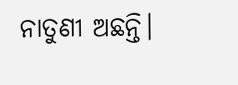ନାତୁଣୀ ଅଛନ୍ତି।